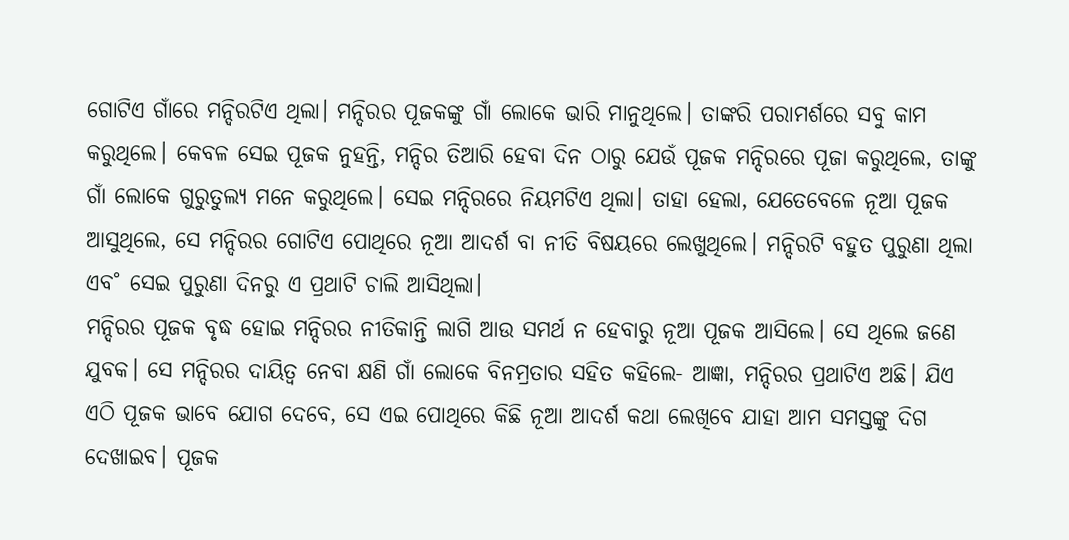ଗୋଟିଏ ଗାଁରେ ମନ୍ଦିରଟିଏ ଥିଲା। ମନ୍ଦିରର ପୂଜକଙ୍କୁ ଗାଁ ଲୋକେ ଭାରି ମାନୁଥିଲେ। ତାଙ୍କରି ପରାମର୍ଶରେ ସବୁ କାମ କରୁଥିଲେ। କେବଳ ସେଇ ପୂଜକ ନୁହନ୍ତି, ମନ୍ଦିର ତିଆରି ହେବା ଦିନ ଠାରୁ ଯେଉଁ ପୂଜକ ମନ୍ଦିରରେ ପୂଜା କରୁଥିଲେ, ତାଙ୍କୁ ଗାଁ ଲୋକେ ଗୁରୁତୁଲ୍ୟ ମନେ କରୁଥିଲେ। ସେଇ ମନ୍ଦିରରେ ନିୟମଟିଏ ଥିଲା। ତାହା ହେଲା, ଯେତେବେଳେ ନୂଆ ପୂଜକ ଆସୁଥିଲେ, ସେ ମନ୍ଦିରର ଗୋଟିଏ ପୋଥିରେ ନୂଆ ଆଦର୍ଶ ବା ନୀତି ବିଷୟରେ ଲେଖୁଥିଲେ। ମନ୍ଦିରଟି ବହୁତ ପୁରୁଣା ଥିଲା ଏବ˚ ସେଇ ପୁରୁଣା ଦିନରୁ ଏ ପ୍ରଥାଟି ଚାଲି ଆସିଥିଲା।
ମନ୍ଦିରର ପୂଜକ ବୃଦ୍ଧ ହୋଇ ମନ୍ଦିରର ନୀତିକାନ୍ତି ଲାଗି ଆଉ ସମର୍ଥ ନ ହେବାରୁ ନୂଆ ପୂଜକ ଆସିଲେ। ସେ ଥିଲେ ଜଣେ ଯୁବକ। ସେ ମନ୍ଦିରର ଦାୟିତ୍ବ ନେବା କ୍ଷଣି ଗାଁ ଲୋକେ ବିନମ୍ରତାର ସହିତ କହିଲେ- ଆଜ୍ଞା, ମନ୍ଦିରର ପ୍ରଥାଟିଏ ଅଛି। ଯିଏ ଏଠି ପୂଜକ ଭାବେ ଯୋଗ ଦେବେ, ସେ ଏଇ ପୋଥିରେ କିଛି ନୂଆ ଆଦର୍ଶ କଥା ଲେଖିବେ ଯାହା ଆମ ସମସ୍ତଙ୍କୁ ଦିଗ ଦେଖାଇବ। ପୂଜକ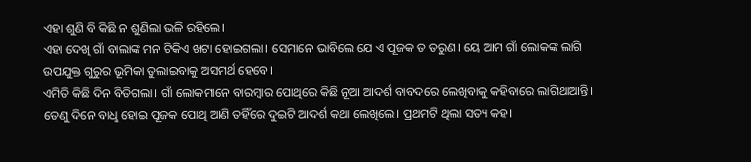ଏହା ଶୁଣି ବି କିଛି ନ ଶୁଣିଲା ଭଳି ରହିଲେ।
ଏହା ଦେଖି ଗାଁ ବାଲାଙ୍କ ମନ ଟିକିଏ ଖଟା ହୋଇଗଲା। ସେମାନେ ଭାବିଲେ ଯେ ଏ ପୂଜକ ତ ତରୁଣ। ୟେ ଆମ ଗାଁ ଲୋକଙ୍କ ଲାଗି ଉପଯୁକ୍ତ ଗୁରୁର ଭୂମିକା ତୁଲାଇବାକୁ ଅସମର୍ଥ ହେବେ।
ଏମିତି କିଛି ଦିନ ବିତିଗଲା। ଗାଁ ଲୋକମାନେ ବାରମ୍ବାର ପୋଥିରେ କିଛି ନୂଆ ଆଦର୍ଶ ବାବଦରେ ଲେଖିବାକୁ କହିବାରେ ଲାଗିଥାଆନ୍ତି।
ତେଣୁ ଦିନେ ବାଧୢ ହୋଇ ପୂଜକ ପୋଥି ଆଣି ତହିଁରେ ଦୁଇଟି ଆଦର୍ଶ କଥା ଲେଖିଲେ। ପ୍ରଥମଟି ଥିଲା ସତ୍ୟ କହ।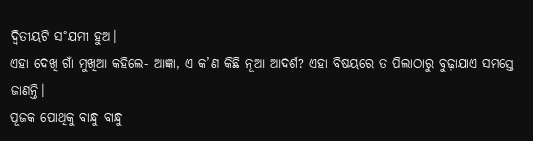ଦ୍ବିତୀୟଟି ସ˚ଯମୀ ହୁଅ।
ଏହା ଦେଖି ଗାଁ ମୁଖିଆ କହିଲେ- ଆଜ୍ଞା, ଏ କ’ଣ କିଛି ନୂଆ ଆଦର୍ଶ? ଏହା ବିଷୟରେ ତ ପିଲାଠାରୁ ବୁଢ଼ାଯାଏ ସମସ୍ତେ ଜାଣନ୍ତି।
ପୂଜକ ପୋଥିକୁ ବାନ୍ଧୁ ବାନ୍ଧୁ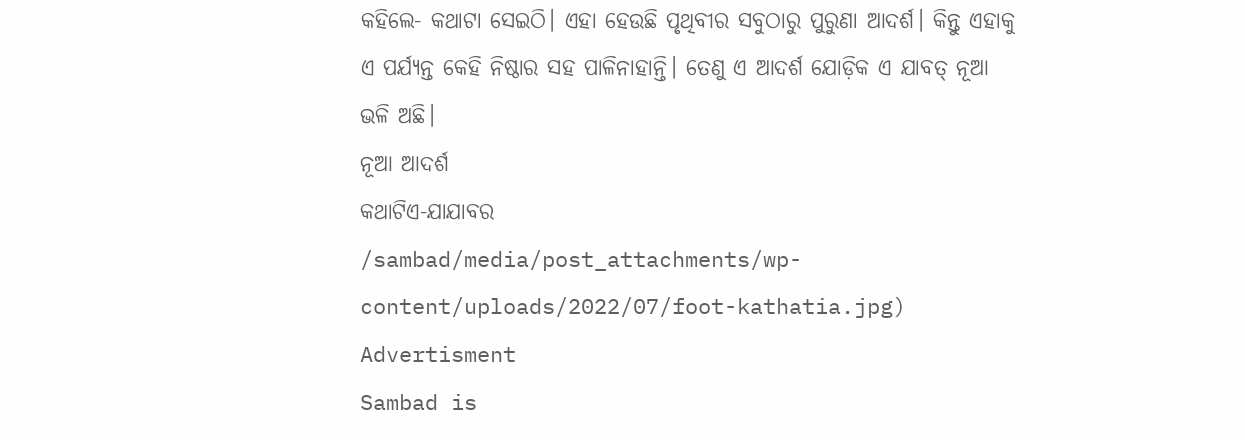କହିଲେ- କଥାଟା ସେଇଠି। ଏହା ହେଉଛି ପୃଥିବୀର ସବୁଠାରୁ ପୁରୁଣା ଆଦର୍ଶ। କିନ୍ତୁ ଏହାକୁ ଏ ପର୍ଯ୍ୟନ୍ତ କେହି ନିଷ୍ଠାର ସହ ପାଳିନାହାନ୍ତି। ତେଣୁ ଏ ଆଦର୍ଶ ଯୋଡ଼ିକ ଏ ଯାବତ୍ ନୂଆ ଭଳି ଅଛି।
ନୂଆ ଆଦର୍ଶ
କଥାଟିଏ-ଯାଯାବର
/sambad/media/post_attachments/wp-content/uploads/2022/07/foot-kathatia.jpg)
Advertisment
Sambad is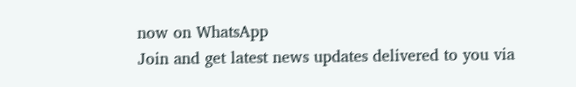now on WhatsApp
Join and get latest news updates delivered to you via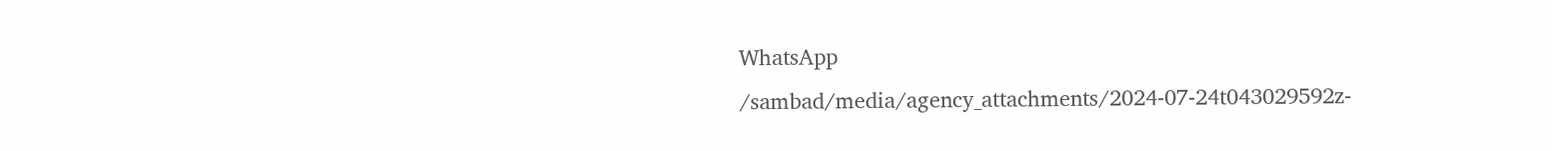WhatsApp
/sambad/media/agency_attachments/2024-07-24t043029592z-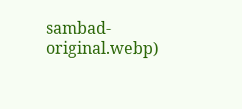sambad-original.webp)